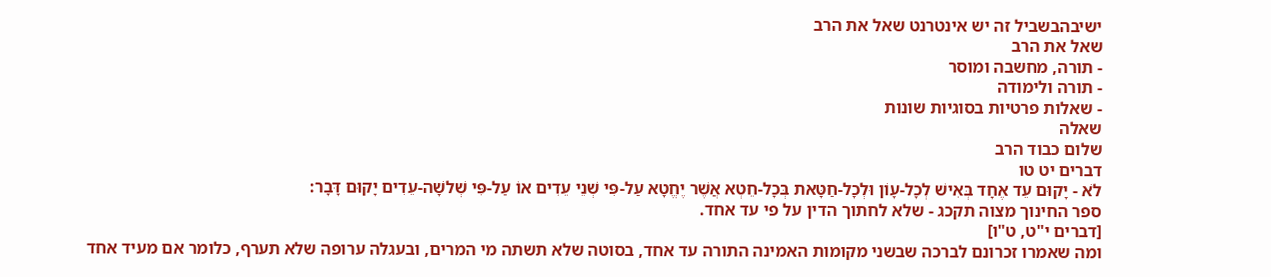ישיבהבשביל זה יש אינטרנט שאל את הרב
שאל את הרב
- תורה, מחשבה ומוסר
- תורה ולימודה
- שאלות פרטיות בסוגיות שונות
שאלה
שלום כבוד הרב
דברים יט טו
לֹא - יָקוּם עֵד אֶחָד בְּאִישׁ לְכָל-עָוֹן וּלְכָל-חַטָּאת בְּכָל-חֵטְא אֲשֶׁר יֶחֱטָא עַל-פִּי שְׁנֵי עֵדִים אוֹ עַל-פִּי שְׁלשָׁה-עֵדִים יָקוּם דָּבָר:
ספר החינוך מצוה תקכג - שלא לחתוך הדין על פי עד אחד.
[דברים י"ט, ט"ו]
ומה שאמרו זכרונם לברכה שבשני מקומות האמינה התורה עד אחד, בסוטה שלא תשתה מי המרים, ובעגלה ערופה שלא תערף, כלומר אם מעיד אחד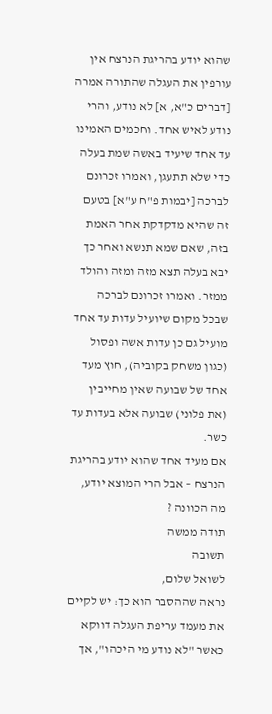שהוא יודע בהריגת הנרצח אין עורפין את העגלה שהתורה אמרה [דברים כ"א, א] לא נודע, והרי נודע לאיש אחד. וחכמים האמינו עד אחד שיעיד באשה שמת בעלה כדי שלא תתעגן, ואמרו זכרונם לברכה [יבמות פ"ח ע"א] בטעם זה שהיא מדקדקת אחר האמת בזה, שאם שמא תנשא ואחר כך יבא בעלה תצא מזה ומזה והולד ממזר. ואמרו זכרונם לברכה שבכל מקום שיועיל עדות עד אחד מועיל גם כן עדות אשה ופסול (כגון משחק בקוביה), חוץ מעד אחד של שבועה שאין מחייבין (את פלוני) שבועה אלא בעדות עד כשר.
אם מעיד אחד שהוא יודע בהריגת הנרצח – אבל הרי המוצא יודע, מה הכוונה ?
תודה ממשה
תשובה
לשואל שלום,
נראה שההסבר הוא כך: יש לקיים את מעמד עריפת העגלה דווקא כאשר "לא נודע מי היכהו", אך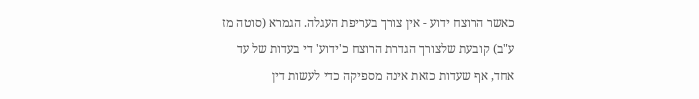כאשר הרוצח ידוע - אין צורך בעריפת העגלה. הגמרא (סוטה מז ע"ב) קובעת שלצורך הגדרת הרוצח כ'ידוע' די בעדות של עד אחד, אף שעדות כזאת אינה מספיקה כדי לעשות דין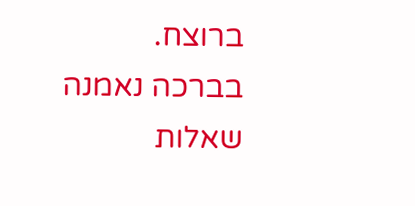ברוצח.
בברכה נאמנה
שאלות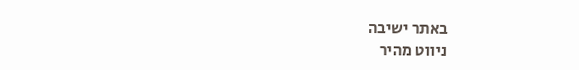באתר ישיבה
ניווט מהיר